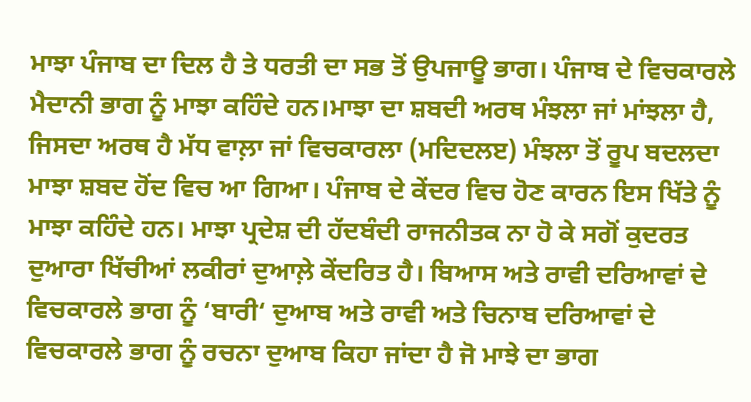ਮਾਝਾ ਪੰਜਾਬ ਦਾ ਦਿਲ ਹੈ ਤੇ ਧਰਤੀ ਦਾ ਸਭ ਤੋਂ ਉਪਜਾਊ ਭਾਗ। ਪੰਜਾਬ ਦੇ ਵਿਚਕਾਰਲੇ ਮੈਦਾਨੀ ਭਾਗ ਨੂੰ ਮਾਝਾ ਕਹਿੰਦੇ ਹਨ।ਮਾਝਾ ਦਾ ਸ਼ਬਦੀ ਅਰਥ ਮੰਝਲਾ ਜਾਂ ਮਾਂਝਲਾ ਹੈ, ਜਿਸਦਾ ਅਰਥ ਹੈ ਮੱਧ ਵਾਲ਼ਾ ਜਾਂ ਵਿਚਕਾਰਲਾ (ਮਦਿਦਲੲ) ਮੰਝਲਾ ਤੋਂ ਰੂਪ ਬਦਲਦਾ ਮਾਝਾ ਸ਼ਬਦ ਹੋਂਦ ਵਿਚ ਆ ਗਿਆ। ਪੰਜਾਬ ਦੇ ਕੇਂਦਰ ਵਿਚ ਹੋਣ ਕਾਰਨ ਇਸ ਖਿੱਤੇ ਨੂੰ ਮਾਝਾ ਕਹਿੰਦੇ ਹਨ। ਮਾਝਾ ਪ੍ਰਦੇਸ਼ ਦੀ ਹੱਦਬੰਦੀ ਰਾਜਨੀਤਕ ਨਾ ਹੋ ਕੇ ਸਗੋਂ ਕੁਦਰਤ ਦੁਆਰਾ ਖਿੱਚੀਆਂ ਲਕੀਰਾਂ ਦੁਆਲ਼ੇ ਕੇਂਦਰਿਤ ਹੈ। ਬਿਆਸ ਅਤੇ ਰਾਵੀ ਦਰਿਆਵਾਂ ਦੇ ਵਿਚਕਾਰਲੇ ਭਾਗ ਨੂੰ ‘ਬਾਰੀ‘ ਦੁਆਬ ਅਤੇ ਰਾਵੀ ਅਤੇ ਚਿਨਾਬ ਦਰਿਆਵਾਂ ਦੇ ਵਿਚਕਾਰਲੇ ਭਾਗ ਨੂੰ ਰਚਨਾ ਦੁਆਬ ਕਿਹਾ ਜਾਂਦਾ ਹੈ ਜੋ ਮਾਝੇ ਦਾ ਭਾਗ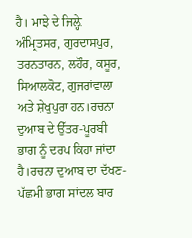ਹੈ। ਮਾਝੇ ਦੇ ਜਿਲ਼੍ਹੇ ਅੰਮ੍ਰਿਤਸਰ, ਗੁਰਦਾਸਪੁਰ, ਤਰਨਤਾਰਨ, ਲਹੌਰ, ਕਸੂਰ, ਸਿਆਲਕੋਟ, ਗੁਜਰਾਂਵਾਲਾ ਅਤੇ ਸ਼ੇਖੁਪੁਰਾ ਹਨ।ਰਚਨਾ ਦੁਆਬ ਦੇ ਉੱਤਰ-ਪੂਰਬੀ ਭਾਗ ਨੂੰ ਦਰਪ ਕਿਹਾ ਜਾਂਦਾ ਹੈ।ਰਚਨਾ ਦੁਆਬ ਦਾ ਦੱਖਣ-ਪੱਛਮੀ ਭਾਗ ਸਾਂਦਲ ਬਾਰ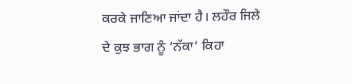ਕਰਕੇ ਜਾਣਿਆ ਜਾਂਦਾ ਹੈ। ਲਹੌਰ ਜਿਲੇ ਦੇ ਕੁਝ ਭਾਗ ਨੂੰ ‘ਨੱਕਾ’ ਕਿਹਾ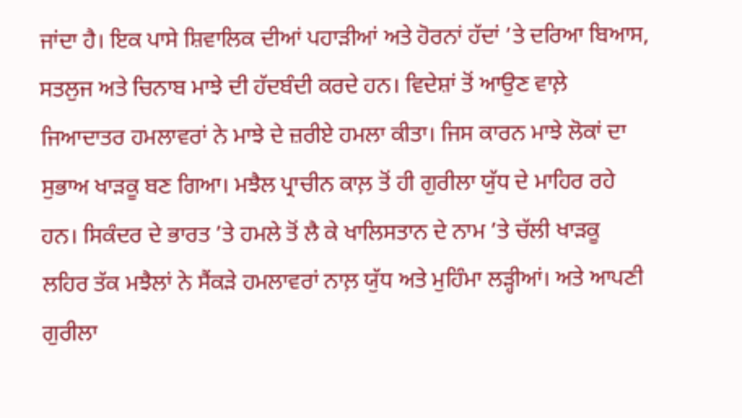ਜਾਂਦਾ ਹੈ। ਇਕ ਪਾਸੇ ਸ਼ਿਵਾਲਿਕ ਦੀਆਂ ਪਹਾੜੀਆਂ ਅਤੇ ਹੋਰਨਾਂ ਹੱਦਾਂ ’ਤੇ ਦਰਿਆ ਬਿਆਸ, ਸਤਲੁਜ ਅਤੇ ਚਿਨਾਬ ਮਾਝੇ ਦੀ ਹੱਦਬੰਦੀ ਕਰਦੇ ਹਨ। ਵਿਦੇਸ਼ਾਂ ਤੋਂ ਆਉਣ ਵਾਲ਼ੇ ਜਿਆਦਾਤਰ ਹਮਲਾਵਰਾਂ ਨੇ ਮਾਝੇ ਦੇ ਜ਼ਰੀਏ ਹਮਲਾ ਕੀਤਾ। ਜਿਸ ਕਾਰਨ ਮਾਝੇ ਲੋਕਾਂ ਦਾ ਸੁਭਾਅ ਖਾੜਕੂ ਬਣ ਗਿਆ। ਮਝੈਲ ਪ੍ਰਾਚੀਨ ਕਾਲ਼ ਤੋਂ ਹੀ ਗੁਰੀਲਾ ਯੁੱਧ ਦੇ ਮਾਹਿਰ ਰਹੇ ਹਨ। ਸਿਕੰਦਰ ਦੇ ਭਾਰਤ ’ਤੇ ਹਮਲੇ ਤੋਂ ਲੈ ਕੇ ਖਾਲਿਸਤਾਨ ਦੇ ਨਾਮ ’ਤੇ ਚੱਲੀ ਖਾੜਕੂ ਲਹਿਰ ਤੱਕ ਮਝੈਲਾਂ ਨੇ ਸੈਂਕੜੇ ਹਮਲਾਵਰਾਂ ਨਾਲ਼ ਯੁੱਧ ਅਤੇ ਮੁਹਿੰਮਾ ਲੜ੍ਹੀਆਂ। ਅਤੇ ਆਪਣੀ ਗੁਰੀਲਾ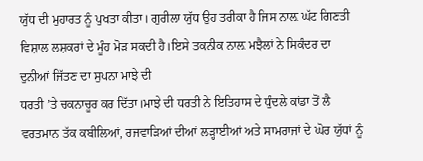ਯੁੱਧ ਦੀ ਮੁਹਾਰਤ ਨੂੰ ਪੁਖਤਾ ਕੀਤਾ। ਗੁਰੀਲਾ ਯੁੱਧ ਉਹ ਤਰੀਕਾ ਹੈ ਜਿਸ ਨਾਲ਼ ਘੱਟ ਗਿਣਤੀ ਵਿਸ਼ਾਲ ਲਸ਼ਕਰਾਂ ਦੇ ਮੂੰਹ ਮੋੜ ਸਕਦੀ ਹੈ।ਇਸੇ ਤਕਨੀਕ ਨਾਲ਼ ਮਝੈਲਾਂ ਨੇ ਸਿਕੰਦਰ ਦਾ ਦੁਨੀਆਂ ਜਿੱਤਣ ਦਾ ਸੁਪਨਾ ਮਾਝੇ ਦੀ
ਧਰਤੀ ’ਤੇ ਚਕਨਾਚੂਰ ਕਰ ਦਿੱਤਾ।ਮਾਝੇ ਦੀ ਧਰਤੀ ਨੇ ਇਤਿਹਾਸ ਦੇ ਧੁੰਦਲੇ ਕਾਂਡਾ ਤੋਂ ਲੈ ਵਰਤਮਾਨ ਤੱਕ ਕਬੀਲਿਆਂ, ਰਜਵਾੜਿਆਂ ਦੀਆਂ ਲੜ੍ਹਾਈਆਂ ਅਤੇ ਸਾਮਰਾਜਾਂ ਦੇ ਘੋਰ ਯੁੱਧਾਂ ਨੂੰ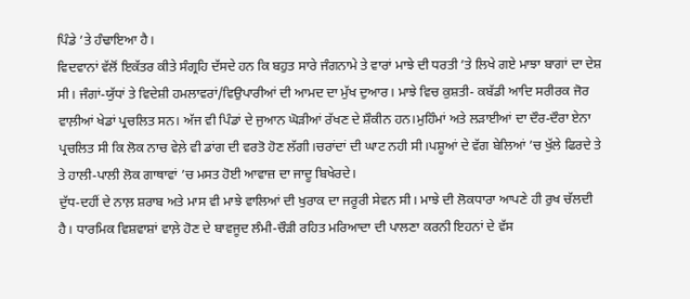ਪਿੰਡੇ ’ਤੇ ਹੰਢਾਇਆ ਹੈ।
ਵਿਦਵਾਨਾਂ ਵੱਲੋਂ ਇਕੱਤਰ ਕੀਤੇ ਸੰਗ੍ਰਹਿ ਦੱਸਦੇ ਹਨ ਕਿ ਬਹੁਤ ਸਾਰੇ ਜੰਗਨਾਮੇ ਤੇ ਵਾਰਾਂ ਮਾਝੇ ਦੀ ਧਰਤੀ ’ਤੇ ਲਿਖੇ ਗਏ ਮਾਝਾ ਬਾਗਾਂ ਦਾ ਦੇਸ਼ ਸੀ। ਜੰਗਾਂ-ਯੁੱਧਾਂ ਤੇ ਵਿਦੇਸ਼ੀ ਹਮਲਾਵਰਾਂ/ਵਿਉਪਾਰੀਆਂ ਦੀ ਆਮਦ ਦਾ ਮੁੱਖ ਦੁਆਰ। ਮਾਝੇ ਵਿਚ ਕੁਸ਼ਤੀ- ਕਬੱਡੀ ਆਦਿ ਸਰੀਰਕ ਜੋਰ ਵਾਲ਼ੀਆਂ ਖੇਡਾਂ ਪ੍ਰਚਲਿਤ ਸਨ। ਅੱਜ ਵੀ ਪਿੰਡਾਂ ਦੇ ਜੁਆਨ ਘੋੜੀਆਂ ਰੱਖਣ ਦੇ ਸ਼ੌਕੀਨ ਹਨ।ਮੁਹਿੰਮਾਂ ਅਤੇ ਲੜਾਈਆਂ ਦਾ ਦੌਰ-ਦੌਰਾ ਏਨਾ ਪ੍ਰਚਲਿਤ ਸੀ ਕਿ ਲੋਕ ਨਾਚ ਵੇਲ਼ੇ ਵੀ ਡਾਂਗ ਦੀ ਵਰਤੋ ਹੋਣ ਲੱਗੀ।ਚਰਾਂਦਾਂ ਦੀ ਘਾਟ ਨਹੀ ਸੀ।ਪਸ਼ੂਆਂ ਦੇ ਵੱਗ ਬੇਲਿਆਂ ’ਚ ਖੁੱਲੇ ਫਿਰਦੇ ਤੇ ਤੇ ਹਾਲੀ-ਪਾਲੀ ਲੋਕ ਗਾਥਾਵਾਂ ’ਚ ਮਸਤ ਹੋਈ ਆਵਾਜ਼ ਦਾ ਜਾਦੂ ਬਿਖੇਰਦੇ।
ਦੁੱਧ-ਦਹੀਂ ਦੇ ਨਾਲ਼ ਸ਼ਰਾਬ ਅਤੇ ਮਾਸ ਵੀ ਮਾਝੇ ਵਾਲਿਆਂ ਦੀ ਖੁਰਾਕ ਦਾ ਜਰੂਰੀ ਸੇਵਨ ਸੀ। ਮਾਝੇ ਦੀ ਲੋਕਧਾਰਾ ਆਪਣੇ ਹੀ ਰੁਖ ਚੱਲਦੀ ਹੈ। ਧਾਰਮਿਕ ਵਿਸ਼ਵਾਸ਼ਾਂ ਵਾਲ਼ੇ ਹੋਣ ਦੇ ਬਾਵਜੂਦ ਲੰਮੀ-ਚੌੜੀ ਰਹਿਤ ਮਰਿਆਦਾ ਦੀ ਪਾਲਣਾ ਕਰਨੀ ਇਹਨਾਂ ਦੇ ਵੱਸ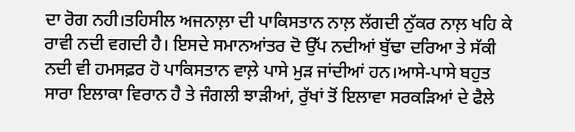ਦਾ ਰੋਗ ਨਹੀ।ਤਹਿਸੀਲ ਅਜਨਾਲ਼ਾ ਦੀ ਪਾਕਿਸਤਾਨ ਨਾਲ਼ ਲੱਗਦੀ ਨੁੱਕਰ ਨਾਲ਼ ਖਹਿ ਕੇ ਰਾਵੀ ਨਦੀ ਵਗਦੀ ਹੈ। ਇਸਦੇ ਸਮਾਨਆਂਤਰ ਦੋ ਉੱਪ ਨਦੀਆਂ ਬੁੱਢਾ ਦਰਿਆ ਤੇ ਸੱਕੀ ਨਦੀ ਵੀ ਹਮਸਫ਼ਰ ਹੋ ਪਾਕਿਸਤਾਨ ਵਾਲ਼ੇ ਪਾਸੇ ਮੁੜ ਜਾਂਦੀਆਂ ਹਨ।ਆਸੇ-ਪਾਸੇ ਬਹੁਤ ਸਾਰਾ ਇਲਾਕਾ ਵਿਰਾਨ ਹੈ ਤੇ ਜੰਗਲੀ ਝਾੜੀਆਂ, ਰੁੱਖਾਂ ਤੋਂ ਇਲਾਵਾ ਸਰਕੜਿਆਂ ਦੇ ਫੈਲੇ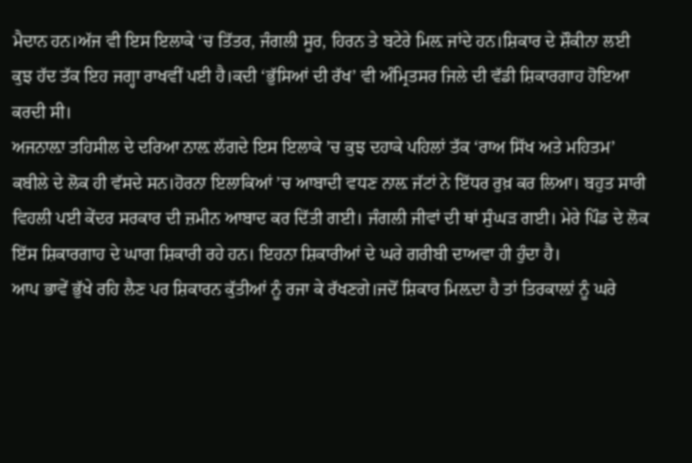ਮੈਦਾਨ ਹਨ।ਅੱਜ ਵੀ ਇਸ ਇਲਾਕੇ ‘ਚ ਤਿੱਤਰ, ਜੰਗਲੀ ਸੂਰ, ਹਿਰਨ ਤੇ ਬਟੇਰੇ ਮਿਲ਼ ਜਾਂਦੇ ਹਨ।ਸ਼ਿਕਾਰ ਦੇ ਸ਼ੌਕੀਨਾ ਲਈ ਕੁਝ ਹੱਦ ਤੱਕ ਇਹ ਜਗ੍ਹਾ ਰਾਖਵੀਂ ਪਈ ਹੈ।ਕਦੀ ‘ਭੁੱਸਿਆਂ ਦੀ ਰੱਖ’ ਵੀ ਅੰਮ੍ਰਿਤਸਰ ਜਿਲੇ ਦੀ ਵੱਡੀ ਸ਼ਿਕਾਰਗਾਹ ਹੋਇਆ ਕਰਦੀ ਸੀ।
ਅਜਨਾਲ਼ਾ ਤਹਿਸੀਲ ਦੇ ਦਰਿਆ ਨਾਲ਼ ਲੱਗਦੇ ਇਸ ਇਲਾਕੇ ’ਚ ਕੁਝ ਦਹਾਕੇ ਪਹਿਲਾਂ ਤੱਕ ‘ਰਾਅ ਸਿੱਖ ਅਤੇ ਮਹਿਤਮ’ ਕਬੀਲੇ ਦੇ ਲੋਕ ਹੀ ਵੱਸਦੇ ਸਨ।ਹੋਰਨਾ ਇਲਾਕਿਆਂ ’ਚ ਆਬਾਦੀ ਵਧਣ ਨਾਲ਼ ਜੱਟਾਂ ਨੇ ਇੱਧਰ ਰੁਖ਼ ਕਰ ਲਿਆ। ਬਹੁਤ ਸਾਰੀ ਵਿਹਲੀ ਪਈ ਕੇਂਦਰ ਸਰਕਾਰ ਦੀ ਜ਼ਮੀਨ ਆਬਾਦ ਕਰ ਦਿੱਤੀ ਗਈ। ਜੰਗਲੀ ਜੀਵਾਂ ਦੀ ਥਾਂ ਸੁੰਘੜ ਗਈ। ਮੇਰੇ ਪਿੰਡ ਦੇ ਲੋਕ ਇੱਸ ਸ਼ਿਕਾਰਗਾਹ ਦੇ ਘਾਗ ਸ਼ਿਕਾਰੀ ਰਹੇ ਹਨ। ਇਹਨਾ ਸ਼ਿਕਾਰੀਆਂ ਦੇ ਘਰੇ ਗਰੀਬੀ ਦਾਅਵਾ ਹੀ ਹੁੰਦਾ ਹੈ।
ਆਪ ਭਾਵੇਂ ਭੁੱਖੇ ਰਹਿ ਲੈਣ ਪਰ ਸ਼ਿਕਾਰਨ ਕੁੱਤੀਆਂ ਨੂੰ ਰਜਾ ਕੇ ਰੱਖਣਗੇ।ਜਦੋਂ ਸ਼ਿਕਾਰ ਮਿਲ਼ਦਾ ਹੈ ਤਾਂ ਤਿਰਕਾਲ਼ਾਂ ਨੂੰ ਘਰੇ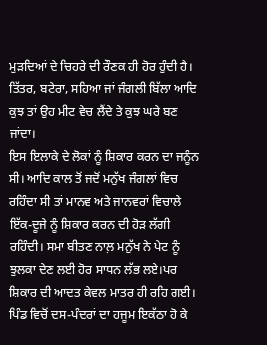ਮੁੜਦਿਆਂ ਦੇ ਚਿਹਰੇ ਦੀ ਰੌਣਕ ਹੀ ਹੋਰ ਹੁੰਦੀ ਹੈ। ਤਿੱਤਰ, ਬਟੇਰਾ, ਸਹਿਆ ਜਾਂ ਜੰਗਲੀ ਬਿੱਲਾ ਆਦਿ ਕੁਝ ਤਾਂ ਉਹ ਮੀਟ ਵੇਚ ਲੈਂਦੇ ਤੇ ਕੁਝ ਘਰੇ ਬਣ ਜਾਂਦਾ।
ਇਸ ਇਲਾਕੇ ਦੇ ਲੋਕਾਂ ਨੂੰ ਸ਼ਿਕਾਰ ਕਰਨ ਦਾ ਜਨੂੰਨ ਸੀ। ਆਦਿ ਕਾਲ ਤੋਂ ਜਦੋਂ ਮਨੁੱਖ ਜੰਗਲਾਂ ਵਿਚ ਰਹਿੰਦਾ ਸੀ ਤਾਂ ਮਾਨਵ ਅਤੇ ਜਾਨਵਰਾਂ ਵਿਚਾਲੇ ਇੱਕ-ਦੂਜੇ ਨੂੰ ਸ਼ਿਕਾਰ ਕਰਨ ਦੀ ਹੋੜ ਲੱਗੀ ਰਹਿੰਦੀ। ਸਮਾ ਬੀਤਣ ਨਾਲ਼ ਮਨੁੱਖ ਨੇ ਪੇਟ ਨੂੰ ਝੁਲਕਾ ਦੇਣ ਲਈ ਹੋਰ ਸਾਧਨ ਲੱਭ ਲਏ।ਪਰ ਸ਼ਿਕਾਰ ਦੀ ਆਦਤ ਕੇਵਲ ਮਾਤਰ ਹੀ ਰਹਿ ਗਈ।
ਪਿੰਡ ਵਿਚੋਂ ਦਸ-ਪੰਦਰਾਂ ਦਾ ਹਜੂਮ ਇਕੱਠਾ ਹੋ ਕੇ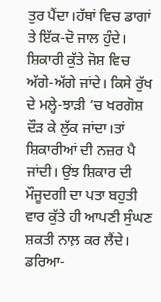ਤੁਰ ਪੈਂਦਾ।ਹੱਥਾਂ ਵਿਚ ਡਾਗਾਂ ਤੇ ਇੱਕ-ਦੋ ਜਾਲ ਹੁੰਦੇ। ਸ਼ਿਕਾਰੀ ਕੁੱਤੇ ਜੋਸ਼ ਵਿਚ ਅੱਗੇ-ਅੱਗੇ ਜਾਂਦੇ। ਕਿਸੇ ਰੁੱਖ ਦੇ ਮਲ੍ਹੇ-ਝਾੜੀ ’ਚ ਖਰਗੋਸ਼ ਦੌੜ ਕੇ ਲੁੱਕ ਜਾਂਦਾ।ਤਾਂ ਸ਼ਿਕਾਰੀਆਂ ਦੀ ਨਜ਼ਰ ਪੈ ਜਾਂਦੀ। ਉਂਝ ਸ਼ਿਕਾਰ ਦੀ ਮੌਜੂਦਗੀ ਦਾ ਪਤਾ ਬਹੁਤੀ ਵਾਰ ਕੁੱਤੇ ਹੀ ਆਪਣੀ ਸੁੰਘਣ ਸ਼ਕਤੀ ਨਾਲ਼ ਕਰ ਲੈਂਦੇ। ਡਰਿਆ-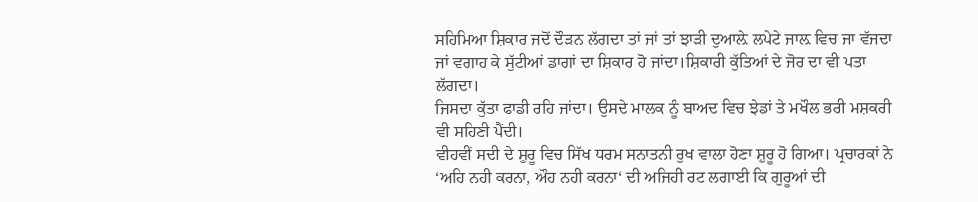ਸਹਿਮਿਆ ਸ਼ਿਕਾਰ ਜਦੋਂ ਦੌੜਨ ਲੱਗਦਾ ਤਾਂ ਜਾਂ ਤਾਂ ਝਾੜੀ ਦੁਆਲ਼ੇ ਲਪੇਟੇ ਜਾਲ਼ ਵਿਚ ਜਾ ਵੱਜਦਾ ਜਾਂ ਵਗਾਹ ਕੇ ਸੁੱਟੀਆਂ ਡਾਗਾਂ ਦਾ ਸ਼ਿਕਾਰ ਹੋ ਜਾਂਦਾ।ਸ਼ਿਕਾਰੀ ਕੁੱਤਿਆਂ ਦੇ ਜੋਰ ਦਾ ਵੀ ਪਤਾ ਲੱਗਦਾ।
ਜਿਸਦਾ ਕੁੱਤਾ ਫਾਡੀ ਰਹਿ ਜਾਂਦਾ। ਉਸਦੇ ਮਾਲਕ ਨੂੰ ਬਾਅਦ ਵਿਚ ਝੇਡਾਂ ਤੇ ਮਖੌਲ ਭਰੀ ਮਸ਼ਕਰੀ ਵੀ ਸਹਿਣੀ ਪੈਂਦੀ।
ਵੀਹਵੀਂ ਸਦੀ ਦੇ ਸ਼ੁਰੂ ਵਿਚ ਸਿੱਖ ਧਰਮ ਸਨਾਤਨੀ ਰੁਖ ਵਾਲਾ ਹੋਣਾ ਸ਼ੁਰੂ ਹੋ ਗਿਆ। ਪ੍ਰਚਾਰਕਾਂ ਨੇ ‘ਅਹਿ ਨਹੀ ਕਰਨਾ, ਔਹ ਨਹੀ ਕਰਨਾ‘ ਦੀ ਅਜਿਹੀ ਰਟ ਲਗਾਈ ਕਿ ਗੁਰੂਆਂ ਦੀ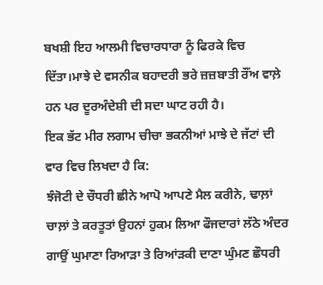ਬਖਸ਼ੀ ਇਹ ਆਲਮੀ ਵਿਚਾਰਧਾਰਾ ਨੂੰ ਫਿਰਕੇ ਵਿਚ ਦਿੱਤਾ।ਮਾਝੇ ਦੇ ਵਸਨੀਕ ਬਹਾਦਰੀ ਭਰੇ ਜ਼ਜ਼ਬਾਤੀ ਰੌਂਅ ਵਾਲ਼ੇ ਹਨ ਪਰ ਦੂਰਅੰਦੇਸ਼ੀ ਦੀ ਸਦਾ ਘਾਟ ਰਹੀ ਹੈ।
ਇਕ ਭੱਟ ਮੀਰ ਲਗਾਮ ਚੀਚਾ ਭਕਨੀਆਂ ਮਾਝੇ ਦੇ ਜੱਟਾਂ ਦੀ ਵਾਰ ਵਿਚ ਲਿਖਦਾ ਹੈ ਕਿ:
ਝੰਜੋਟੀ ਦੇ ਚੌਧਰੀ ਛੀਨੇ ਆਪੋ ਆਪਣੇ ਮੈਲ ਕਰੀਨੇ, ਢਾਲ਼ਾਂ ਚਾਲ਼ਾਂ ਤੇ ਕਰਤੂਤਾਂ ਉਹਨਾਂ ਹੁਕਮ ਲਿਆ ਫੌਜਦਾਰਾਂ ਲੱਠੇ ਅੰਦਰ ਗਾਉਂ ਘੁਮਾਣਾ ਰਿਆੜਾ ਤੇ ਰਿਆਂੜਕੀ ਦਾਣਾ ਘੁੰਮਣ ਛੌਧਰੀ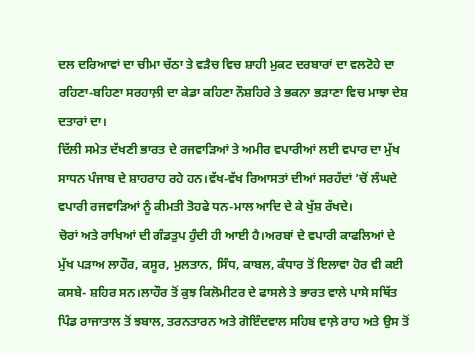ਦਲ ਦਰਿਆਵਾਂ ਦਾ ਚੀਮਾ ਚੱਠਾ ਤੇ ਵੜੈਚ ਵਿਚ ਸ਼ਾਹੀ ਮੁਕਟ ਦਰਬਾਰਾਂ ਦਾ ਵਲਟੋਹੇ ਦਾ ਰਹਿਣਾ-ਬਹਿਣਾ ਸਰਹਾਲ਼ੀ ਦਾ ਕੇਡਾ ਕਹਿਣਾ ਨੌਸ਼ਹਿਰੇ ਤੇ ਭਕਨਾ ਭੜਾਣਾ ਵਿਚ ਮਾਝਾ ਦੇਸ਼ ਦਤਾਰਾਂ ਦਾ।
ਦਿੱਲੀ ਸਮੇਤ ਦੱਖਣੀ ਭਾਰਤ ਦੇ ਰਜਵਾੜਿਆਂ ਤੇ ਅਮੀਰ ਵਪਾਰੀਆਂ ਲਈ ਵਪਾਰ ਦਾ ਮੁੱਖ ਸਾਧਨ ਪੰਜਾਬ ਦੇ ਸ਼ਾਹਰਾਹ ਰਹੇ ਹਨ।ਵੱਖ-ਵੱਖ ਰਿਆਸਤਾਂ ਦੀਆਂ ਸਰਹੱਦਾਂ ’ਚੋਂ ਲੰਘਦੇ ਵਪਾਰੀ ਰਜਵਾੜਿਆਂ ਨੂੰ ਕੀਮਤੀ ਤੋਹਫੇ ਧਨ-ਮਾਲ ਆਦਿ ਦੇ ਕੇ ਖੁੱਸ਼ ਰੱਖਦੇ।
ਚੋਰਾਂ ਅਤੇ ਰਾਖਿਆਂ ਦੀ ਗੰਡਤੁਪ ਹੁੰਦੀ ਹੀ ਆਈ ਹੈ।ਅਰਬਾਂ ਦੇ ਵਪਾਰੀ ਕਾਫਲਿਆਂ ਦੇ ਮੁੱਖ ਪੜਾਅ ਲਾਹੌਰ, ਕਸੂਰ, ਮੁਲਤਾਨ, ਸਿੰਧ, ਕਾਬਲ, ਕੰਧਾਰ ਤੋਂ ਇਲਾਵਾ ਹੋਰ ਵੀ ਕਈ ਕਸਬੇ- ਸ਼ਹਿਰ ਸਨ।ਲਾਹੌਰ ਤੋਂ ਕੁਝ ਕਿਲੋਮੀਟਰ ਦੇ ਫਾਸਲੇ ਤੇ ਭਾਰਤ ਵਾਲੇ ਪਾਸੇ ਸਥਿੱਤ ਪਿੰਡ ਰਾਜਾਤਾਲ ਤੋਂ ਝਬਾਲ, ਤਰਨਤਾਰਨ ਅਤੇ ਗੋਇੰਦਵਾਲ ਸਹਿਬ ਵਾਲ਼ੇ ਰਾਹ ਅਤੇ ਉਸ ਤੋਂ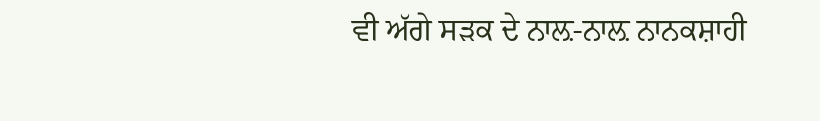ਵੀ ਅੱਗੇ ਸੜਕ ਦੇ ਨਾਲ਼-ਨਾਲ਼ ਨਾਨਕਸ਼ਾਹੀ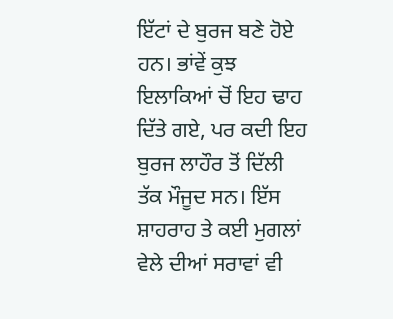ਇੱਟਾਂ ਦੇ ਬੁਰਜ ਬਣੇ ਹੋਏ ਹਨ। ਭਾਂਵੇਂ ਕੁਝ ਇਲਾਕਿਆਂ ਚੋਂ ਇਹ ਢਾਹ ਦਿੱਤੇ ਗਏ, ਪਰ ਕਦੀ ਇਹ ਬੁਰਜ ਲਾਹੌਰ ਤੋਂ ਦਿੱਲੀ ਤੱਕ ਮੌਜੂਦ ਸਨ। ਇੱਸ ਸ਼ਾਹਰਾਹ ਤੇ ਕਈ ਮੁਗਲਾਂ ਵੇਲੇ ਦੀਆਂ ਸਰਾਵਾਂ ਵੀ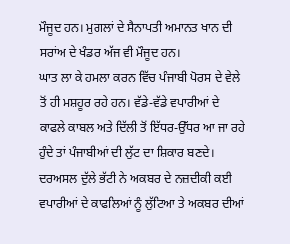ਮੌਜੂਦ ਹਨ। ਮੁਗਲਾਂ ਦੇ ਸੈਨਾਪਤੀ ਅਮਾਨਤ ਖਾਨ ਦੀ ਸਰਾਂਅ ਦੇ ਖੰਡਰ ਅੱਜ ਵੀ ਮੌਜੂਦ ਹਨ।
ਘਾਤ ਲਾ ਕੇ ਹਮਲਾ ਕਰਨ ਵਿੱਚ ਪੰਜਾਬੀ ਪੋਰਸ ਦੇ ਵੇਲੇ ਤੋਂ ਹੀ ਮਸ਼ਹੂਰ ਰਹੇ ਹਨ। ਵੱਡੇ-ਵੱਡੇ ਵਪਾਰੀਆਂ ਦੇ ਕਾਫਲੇ ਕਾਬਲ ਅਤੇ ਦਿੱਲੀ ਤੋਂ ਇੱਧਰ-ਉੱਧਰ ਆ ਜਾ ਰਹੇ ਹੁੰਦੇ ਤਾਂ ਪੰਜਾਬੀਆਂ ਦੀ ਲੁੱਟ ਦਾ ਸ਼ਿਕਾਰ ਬਣਦੇ। ਦਰਅਸਲ ਦੁੱਲੇ ਭੱਟੀ ਨੇ ਅਕਬਰ ਦੇ ਨਜ਼ਦੀਕੀ ਕਈ ਵਪਾਰੀਆਂ ਦੇ ਕਾਫਲਿਆਂ ਨੂੰ ਲੁੱਟਿਆ ਤੇ ਅਕਬਰ ਦੀਆਂ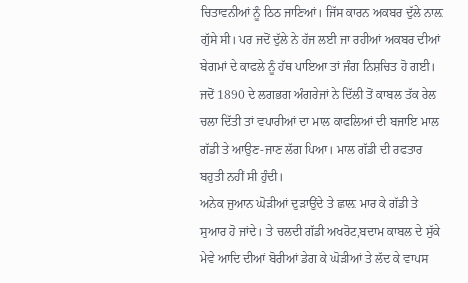ਚਿਤਾਵਨੀਆਂ ਨੂੰ ਠਿਠ ਜਾਣਿਆਂ। ਜਿੱਸ ਕਾਰਨ ਅਕਬਰ ਦੁੱਲੇ ਨਾਲ਼ ਗੁੱਸੇ ਸੀ। ਪਰ ਜਦੋਂ ਦੁੱਲੇ ਨੇ ਹੱਜ ਲਈ ਜਾ ਰਹੀਆਂ ਅਕਬਰ ਦੀਆਂ ਬੇਗਮਾਂ ਦੇ ਕਾਫਲੇ ਨੂੰ ਹੱਥ ਪਾਇਆ ਤਾਂ ਜੰਗ ਨਿਸ਼ਚਿਤ ਹੋ ਗਈ। ਜਦੋਂ 1890 ਦੇ ਲਗਭਗ ਅੰਗਰੇਜਾਂ ਨੇ ਦਿੱਲੀ ਤੋਂ ਕਾਬਲ ਤੱਕ ਰੇਲ ਚਲਾ ਦਿੱਤੀ ਤਾਂ ਵਪਾਰੀਆਂ ਦਾ ਮਾਲ ਕਾਫਲਿਆਂ ਦੀ ਬਜਾਇ ਮਾਲ ਗੱਡੀ ਤੇ ਆਉਣ-ਜਾਣ ਲੱਗ ਪਿਆ। ਮਾਲ ਗੱਡੀ ਦੀ ਰਫਤਾਰ ਬਹੁਤੀ ਨਹੀਂ ਸੀ ਹੁੰਦੀ।
ਅਨੇਕ ਜੁਆਨ ਘੋੜੀਆਂ ਦੁੜਾਉਂਦੇ ਤੇ ਛਾਲ਼ ਮਾਰ ਕੇ ਗੱਡੀ ਤੇ ਸੁਆਰ ਹੋ ਜਾਂਦੇ। ਤੇ ਚਲਦੀ ਗੱਡੀ ਅਖਰੋਟ,ਬਦਾਮ ਕਾਬਲ ਦੇ ਸੁੱਕੇ ਮੇਵੇ ਆਦਿ ਦੀਆਂ ਬੋਰੀਆਂ ਡੇਗ ਕੇ ਘੋੜੀਆਂ ਤੇ ਲੱਦ ਕੇ ਵਾਪਸ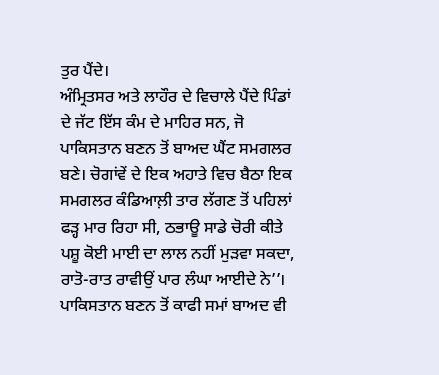ਤੁਰ ਪੈਂਦੇ।
ਅੰਮ੍ਰਿਤਸਰ ਅਤੇ ਲਾਹੌਰ ਦੇ ਵਿਚਾਲੇ ਪੈਂਦੇ ਪਿੰਡਾਂ ਦੇ ਜੱਟ ਇੱਸ ਕੰਮ ਦੇ ਮਾਹਿਰ ਸਨ, ਜੋ ਪਾਕਿਸਤਾਨ ਬਣਨ ਤੋਂ ਬਾਅਦ ਘੈਂਟ ਸਮਗਲਰ ਬਣੇ। ਚੋਗਾਂਵੇਂ ਦੇ ਇਕ ਅਹਾਤੇ ਵਿਚ ਬੈਠਾ ਇਕ ਸਮਗਲਰ ਕੰਡਿਆਲ਼ੀ ਤਾਰ ਲੱਗਣ ਤੋਂ ਪਹਿਲਾਂ ਫੜ੍ਹ ਮਾਰ ਰਿਹਾ ਸੀ, ਠਭਾਊ ਸਾਡੇ ਚੋਰੀ ਕੀਤੇ ਪਸ਼ੂ ਕੋਈ ਮਾਈ ਦਾ ਲਾਲ ਨਹੀਂ ਮੁੜਵਾ ਸਕਦਾ, ਰਾਤੋ-ਰਾਤ ਰਾਵੀਉਂ ਪਾਰ ਲੰਘਾ ਆਈਦੇ ਨੇ’’।
ਪਾਕਿਸਤਾਨ ਬਣਨ ਤੋਂ ਕਾਫੀ ਸਮਾਂ ਬਾਅਦ ਵੀ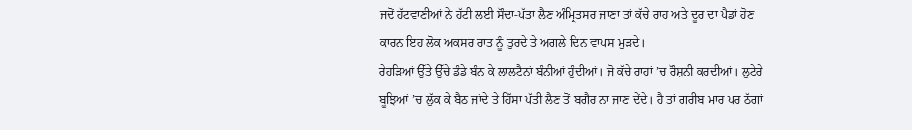ਜਦੋਂ ਹੱਟਵਾਣੀਆਂ ਨੇ ਹੱਟੀ ਲਈ ਸੌਦਾ-ਪੱਤਾ ਲੈਣ ਅੰਮ੍ਰਿਤਸਰ ਜਾਣਾ ਤਾਂ ਕੱਚੇ ਰਾਹ ਅਤੇ ਦੂਰ ਦਾ ਪੈਡਾਂ ਹੋਣ ਕਾਰਨ ਇਹ ਲੋਕ ਅਕਸਰ ਰਾਤ ਨੂੰ ਤੁਰਦੇ ਤੇ ਅਗਲੇ ਦਿਨ ਵਾਪਸ ਮੁੜਦੇ।
ਰੇਹੜਿਆਂ ਉੱਤੇ ਉੱਚੇ ਡੰਡੇ ਬੰਨ ਕੇ ਲਾਲਟੈਨਾਂ ਬੰਨੀਆਂ ਹੁੰਦੀਆਂ। ਜੋ ਕੱਚੇ ਰਾਹਾਂ ’ਚ ਰੌਸ਼ਨੀ ਕਰਦੀਆਂ। ਲੁਟੇਰੇ ਬੂਝਿਆਂ ’ਚ ਲੁੱਕ ਕੇ ਬੈਠ ਜਾਂਦੇ ਤੇ ਹਿੱਸਾ ਪੱਤੀ ਲੈਣ ਤੋਂ ਬਗੈਰ ਨਾ ਜਾਣ ਦੇਂਦੇ। ਹੈ ਤਾਂ ਗਰੀਬ ਮਾਰ ਪਰ ਠੱਗਾਂ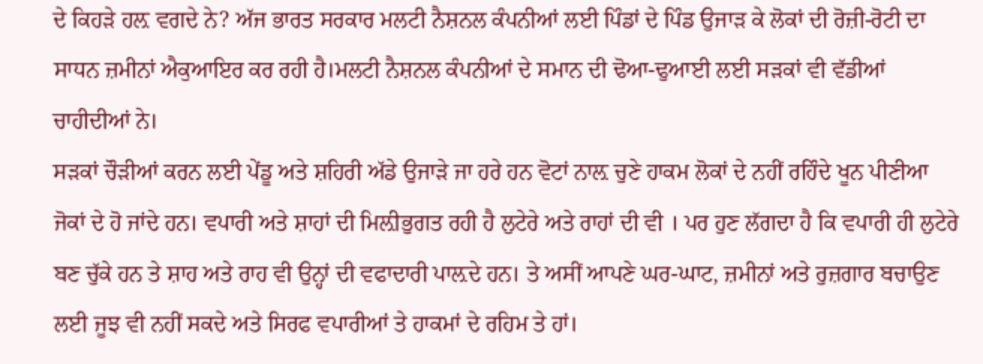ਦੇ ਕਿਹੜੇ ਹਲ਼ ਵਗਦੇ ਨੇ? ਅੱਜ ਭਾਰਤ ਸਰਕਾਰ ਮਲਟੀ ਨੈਸ਼ਨਲ ਕੰਪਨੀਆਂ ਲਈ ਪਿੰਡਾਂ ਦੇ ਪਿੰਡ ਉਜਾੜ ਕੇ ਲੋਕਾਂ ਦੀ ਰੋਜ਼ੀ-ਰੋਟੀ ਦਾ ਸਾਧਨ ਜ਼ਮੀਨਾਂ ਐਕੁਆਇਰ ਕਰ ਰਹੀ ਹੈ।ਮਲਟੀ ਨੈਸ਼ਨਲ ਕੰਪਨੀਆਂ ਦੇ ਸਮਾਨ ਦੀ ਢੋਆ-ਢੁਆਈ ਲਈ ਸੜਕਾਂ ਵੀ ਵੱਡੀਆਂ ਚਾਹੀਦੀਆਂ ਨੇ।
ਸੜਕਾਂ ਚੌੜੀਆਂ ਕਰਨ ਲਈ ਪੇਂਡੂ ਅਤੇ ਸ਼ਹਿਰੀ ਅੱਡੇ ਉਜਾੜੇ ਜਾ ਹਰੇ ਹਨ ਵੋਟਾਂ ਨਾਲ਼ ਚੁਣੇ ਹਾਕਮ ਲੋਕਾਂ ਦੇ ਨਹੀਂ ਰਹਿੰਦੇ ਖੂਨ ਪੀਣੀਆ ਜੋਕਾਂ ਦੇ ਹੋ ਜਾਂਦੇ ਹਨ। ਵਪਾਰੀ ਅਤੇ ਸ਼ਾਹਾਂ ਦੀ ਮਿਲ਼ੀਭੁਗਤ ਰਹੀ ਹੈ ਲੁਟੇਰੇ ਅਤੇ ਰਾਹਾਂ ਦੀ ਵੀ । ਪਰ ਹੁਣ ਲੱਗਦਾ ਹੈ ਕਿ ਵਪਾਰੀ ਹੀ ਲੁਟੇਰੇ ਬਣ ਚੁੱਕੇ ਹਨ ਤੇ ਸ਼ਾਹ ਅਤੇ ਰਾਹ ਵੀ ਉਨ੍ਹਾਂ ਦੀ ਵਫਾਦਾਰੀ ਪਾਲ਼ਦੇ ਹਨ। ਤੇ ਅਸੀਂ ਆਪਣੇ ਘਰ-ਘਾਟ, ਜ਼ਮੀਨਾਂ ਅਤੇ ਰੁਜ਼ਗਾਰ ਬਚਾਉਣ ਲਈ ਜੂਝ ਵੀ ਨਹੀਂ ਸਕਦੇ ਅਤੇ ਸਿਰਫ ਵਪਾਰੀਆਂ ਤੇ ਹਾਕਮਾਂ ਦੇ ਰਹਿਮ ਤੇ ਹਾਂ।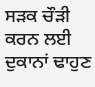ਸੜਕ ਚੌੜੀ ਕਰਨ ਲਈ ਦੁਕਾਨਾਂ ਢਾਹੁਣ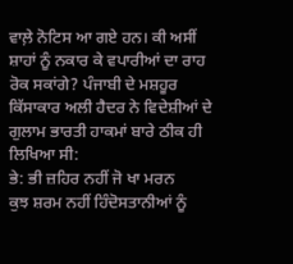ਵਾਲ਼ੇ ਨੋਟਿਸ ਆ ਗਏ ਹਨ। ਕੀ ਅਸੀਂ ਸ਼ਾਹਾਂ ਨੂੰ ਨਕਾਰ ਕੇ ਵਪਾਰੀਆਂ ਦਾ ਰਾਹ ਰੋਕ ਸਕਾਂਗੇ? ਪੰਜਾਬੀ ਦੇ ਮਸ਼ਹੂਰ ਕਿੱਸਾਕਾਰ ਅਲੀ ਹੈਦਰ ਨੇ ਵਿਦੇਸ਼ੀਆਂ ਦੇ ਗੁਲਾਮ ਭਾਰਤੀ ਹਾਕਮਾਂ ਬਾਰੇ ਠੀਕ ਹੀ ਲਿਖਿਆ ਸੀ:
ਭੇ: ਭੀ ਜ਼ਹਿਰ ਨਹੀਂ ਜੋ ਖਾ ਮਰਨ
ਕੁਝ ਸ਼ਰਮ ਨਹੀਂ ਹਿੰਦੋਸਤਾਨੀਆਂ ਨੂੰ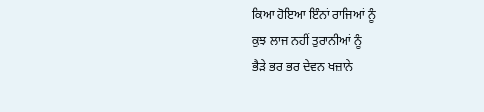ਕਿਆ ਹੋਇਆ ਇੰਨਾਂ ਰਾਜਿਆਂ ਨੂੰ
ਕੁਝ ਲਾਜ ਨਹੀਂ ਤੁਰਾਨੀਆਂ ਨੂੰ
ਭੈੜੇ ਭਰ ਭਰ ਦੇਵਨ ਖਜ਼ਾਨੇ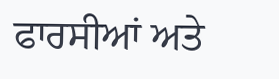ਫਾਰਸੀਆਂ ਅਤੇ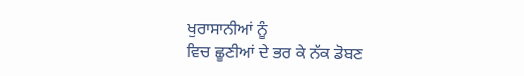ਖੁਰਾਸਾਨੀਆਂ ਨੂੰ
ਵਿਚ ਛੂਣੀਆਂ ਦੇ ਭਰ ਕੇ ਨੱਕ ਡੋਬਣ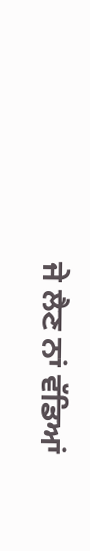ਜੇ ਲੈਣ ਨਾਂ ਵੱਡਿਆਂ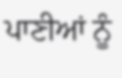ਪਾਣੀਆਂ ਨੂੰ